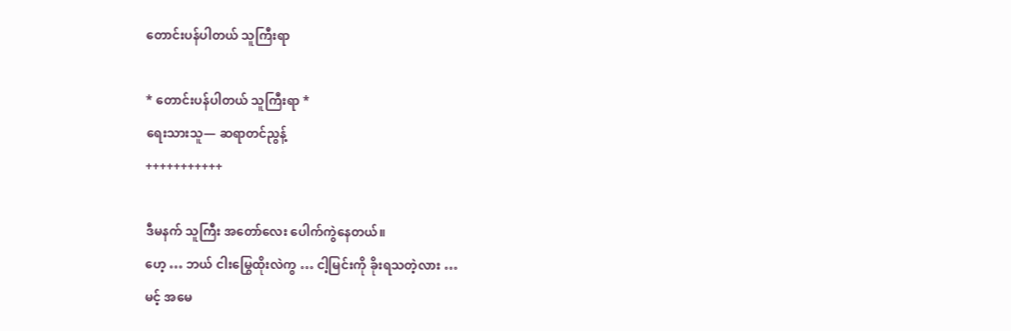တောင်းပန်ပါတယ် သူကြီးရာ

* တောင်းပန်ပါတယ် သူကြီးရာ *
ရေးသားသူ— ဆရာတင်ညွန့်
+++++++++++

ဒီမနက် သူကြီး အတော်လေး ပေါက်ကွဲနေတယ်။
ဟေ့ … ဘယ် ငါးမြွေထိုးလဲကွ … ငါ့မြင်းကို ခိုးရသတဲ့လား …
မင့် အမေ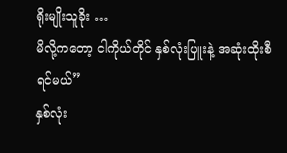ရိုးမျိုးသူခိုး …
မိလို့ကတော့ ငါကိုယ်တိုင် နှစ်လုံးပြူးနဲ့ အဆုံးထိုးစီရင်မယ်”
နှစ်လုံး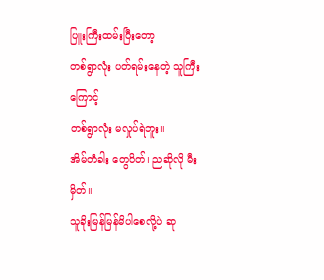ပြူးကြီးထမ်းပြီးတော့
တစ်ရွာလုံး ပတ်ရမ်းနေတဲ့ သူကြီးကြောင့်
တစ်ရွာလုံး မလှုပ်ရဲဘူး။
အိမ်တံခါး တွေပိတ်၊ ညဆိုလို မီးမှိတ်။
သူခိုးမြန်မြန်မိပါစေလို့ပဲ ဆု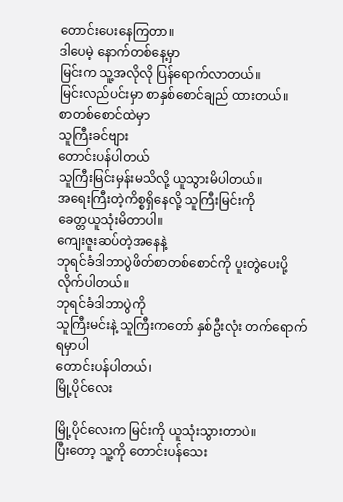တောင်းပေးနေကြတာ။
ဒါပေမဲ့ နောက်တစ်နေ့မှာ
မြင်းက သူ့အလိုလို ပြန်ရောက်လာတယ်။
မြင်းလည်ပင်းမှာ စာနှစ်စောင်ချည် ထားတယ်။
စာတစ်စောင်ထဲမှာ
သူကြီးခင်ဗျား
တောင်းပန်ပါတယ်
သူကြီးမြင်းမှန်းမသိလို့ ယူသွားမိပါတယ်။
အရေးကြီးတဲ့ကိစ္စရှိနေလို့ သူကြီးမြင်းကို
ခေတ္တယူသုံးမိတာပါ။
ကျေးဇူးဆပ်တဲ့အနေနဲ့
ဘုရင်ခံဒါဘာပွဲဖိတ်စာတစ်စောင်ကို ပူးတွဲပေးပို့လိုက်ပါတယ်။
ဘုရင်ခံဒါဘာပွဲကို
သူကြီးမင်းနဲ့ သူကြီးကတော် နှစ်ဦးလုံး တက်ရောက်ရမှာပါ
တောင်းပန်ပါတယ်၊
မြို့ပိုင်လေး

မြို့ပိုင်လေးက မြင်းကို ယူသုံးသွားတာပဲ။
ပြီးတော့ သူ့ကို တောင်းပန်သေး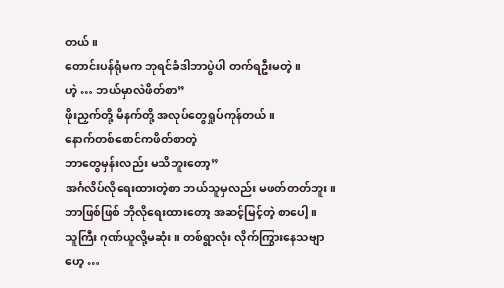တယ်။
တောင်းပန်ရုံမက ဘုရင်ခံဒါဘာပွဲပါ တက်ရဦးမတဲ့။
ဟဲ့ … ဘယ်မှာလဲဖိတ်စာ”
ဖိုးညှက်တို့ မိနက်တို့ အလုပ်တွေရှုပ်ကုန်တယ်။
နောက်တစ်စောင်ကဖိတ်စာတဲ့
ဘာတွေမှန်းလည်း မသိဘူးတော့”
အင်္ဂလိပ်လိုရေးထားတဲ့စာ ဘယ်သူမှလည်း မဖတ်တတ်ဘူး။
ဘာဖြစ်ဖြစ် ဘိုလိုရေးထားတော့ အဆင့်မြင့်တဲ့ စာပေါ့။
သူကြီး ဂုဏ်ယူလို့မဆုံး။ တစ်ရွာလုံး လိုက်ကြွားနေသဗျာ
ဟေ့ …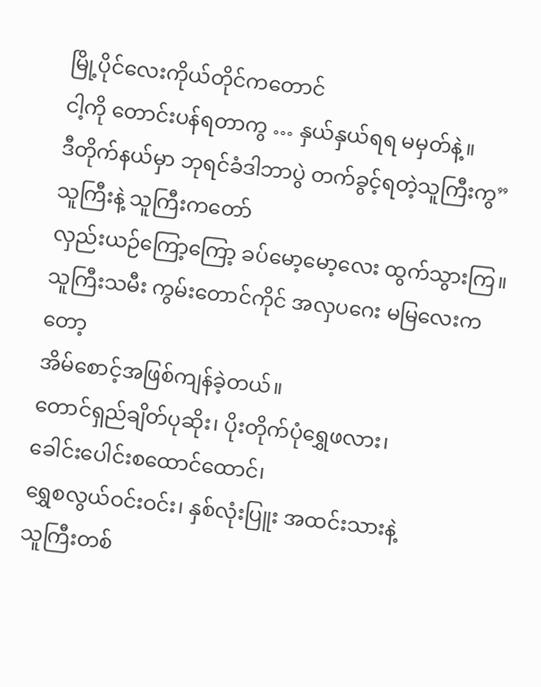မြို့ပိုင်လေးကိုယ်တိုင်ကတောင်
ငါ့ကို တောင်းပန်ရတာကွ … နှယ်နှယ်ရရ မမှတ်နဲ့။
ဒီတိုက်နယ်မှာ ဘုရင်ခံဒါဘာပွဲ တက်ခွင့်ရတဲ့သူကြီးကွ”
သူကြီးနဲ့ သူကြီးကတော်
လှည်းယဉ်ကြော့ကြော့ ခပ်မော့မော့လေး ထွက်သွားကြ။
သူကြီးသမီး ကွမ်းတောင်ကိုင် အလှပဂေး မမြလေးကတော့
အိမ်စောင့်အဖြစ်ကျန်ခဲ့တယ်။
တောင်ရှည်ချိတ်ပုဆိုး၊ ပိုးတိုက်ပုံရွှေဖလား၊
ခေါင်းပေါင်းစထောင်ထောင်၊
ရွှေစလွယ်ဝင်းဝင်း၊ နှစ်လုံးပြူး အထင်းသားနဲ့
သူကြီးတစ်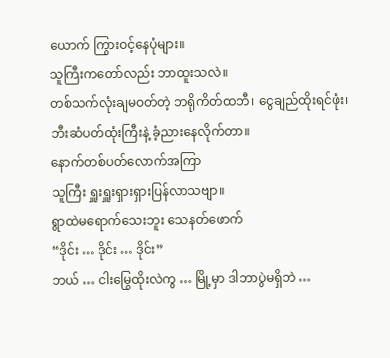ယောက် ကြွားဝင့်နေပုံများ။
သူကြီးကတော်လည်း ဘာထူးသလဲ။
တစ်သက်လုံးချမဝတ်တဲ့ ဘရိုကိတ်ထဘီ၊ ငွေချည်ထိုးရင်ဖုံး၊
ဘီးဆံပတ်ထုံးကြီးနဲ့ ခံ့ညားနေလိုက်တာ။
နောက်တစ်ပတ်လောက်အကြာ
သူကြီး ရှူးရှူးရှားရှားပြန်လာသဗျာ။
ရွာထဲမရောက်သေးဘူး သေနတ်ဖောက်
“ဒိုင်း … ဒိုင်း … ဒိုင်း”
ဘယ် … ငါးမြွေထိုးလဲကွ … မြို့မှာ ဒါဘာပွဲမရှိဘဲ …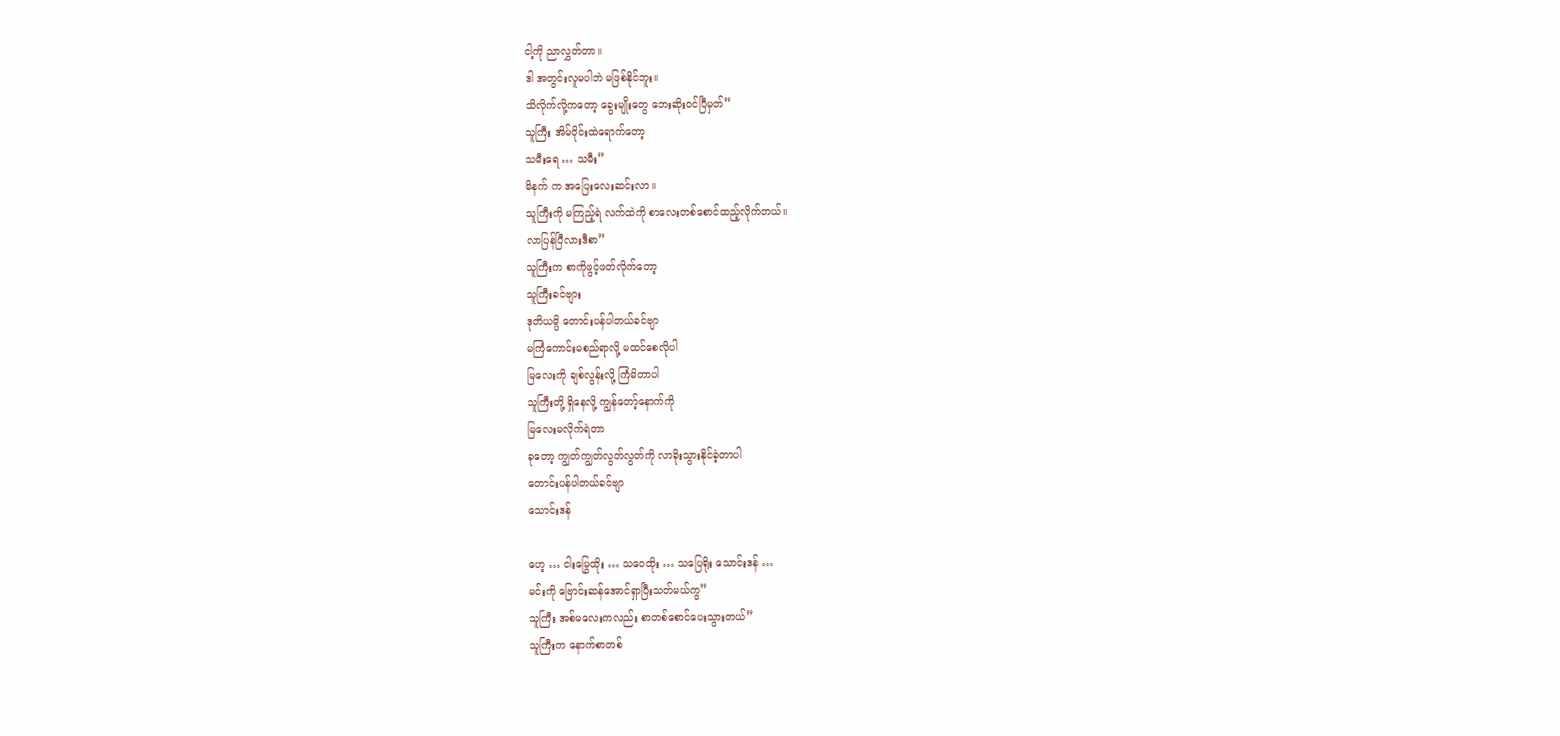ငါ့ကို ညာလွှတ်တာ။
ဒါ အတွင်းလူမပါဘဲ မဖြစ်နိုင်ဘူး။
သိလိုက်လို့ကတော့ ခွေးမျိုးတွေ ဘေးဆိုးဝင်ပြီမှတ်”
သူကြီး အိမ်ဝိုင်းထဲရောက်တော့
သမီးရေ … သမီး”
မိနက် က အပြေးလေးဆင်းလာ။
သူကြီးကို မကြည့်ရဲ လက်ထဲကို စာလေးတစ်စောင်ထည့်လိုက်တယ်။
လာပြန်ပြီလားဒီစာ”
သူကြီးက စာကိုဖွင့်ဖတ်လိုက်တော့
သူကြီးခင်ဗျား
ဒုတိယမ္ပိ တောင်းပန်ပါတယ်ခင်ဗျာ
မကြံကောင်းမစည်ရာလို့ မထင်စေလိုပါ
မြလေးကို ချစ်လွန်းလို့ ကြံမိတာပါ
သူကြီးတို့ ရှိနေလို့ ကျွန်တော့်နောက်ကို
မြလေးမလိုက်ရဲတာ
ခုတော့ ကျွတ်ကျွတ်လွတ်လွတ်ကို လာခိုးသွားနိုင်ခဲ့တာပါ
တောင်းပန်ပါတယ်ခင်ဗျာ
သောင်းဒန်

ဟေ့ … ငါးမြွေထိုး … သဝေထိုး … သပြေရိုး သောင်းဒန် …
မင်းကို ဗြောင်းဆန်အောင်ရှာပြီးသတ်မယ်ကွ”
သူကြီး အစ်မလေးကလည်း စာတစ်စောင်ပေးသွားတယ်”
သူကြီးက နောက်စာတစ်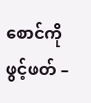စောင်ကိုဖွင့်ဖတ် –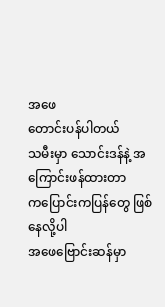အဖေ
တောင်းပန်ပါတယ်
သမီးမှာ သောင်းဒန်နဲ့ အကြောင်းဖန်ထားတာ
ကပြောင်းကပြန်တွေ ဖြစ်နေလို့ပါ
အဖေဗြောင်းဆန်မှာ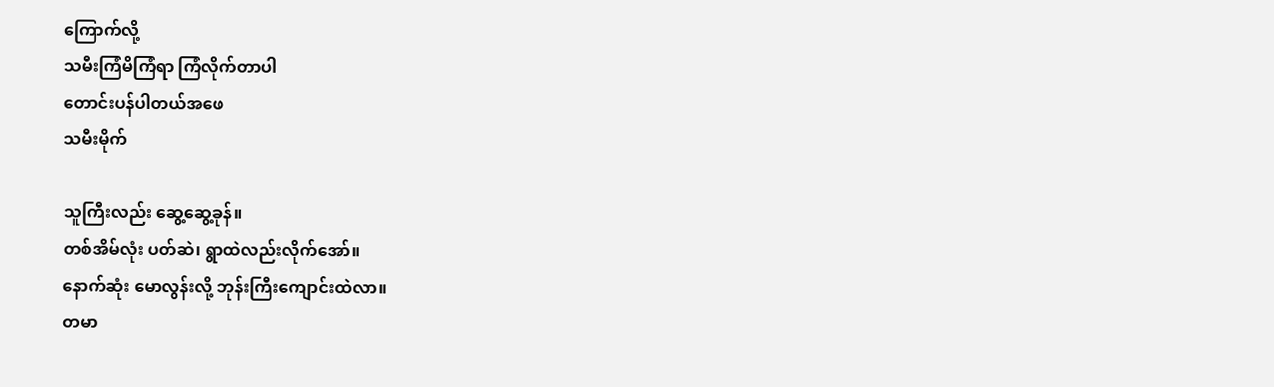ကြောက်လို့
သမီးကြံမိကြံရာ ကြံလိုက်တာပါ
တောင်းပန်ပါတယ်အဖေ
သမီးမိုက်

သူကြီးလည်း ဆွေ့ဆွေ့ခုန်။
တစ်အိမ်လုံး ပတ်ဆဲ၊ ရွာထဲလည်းလိုက်အော်။
နောက်ဆုံး မောလွန်းလို့ ဘုန်းကြီးကျောင်းထဲလာ။
တမာ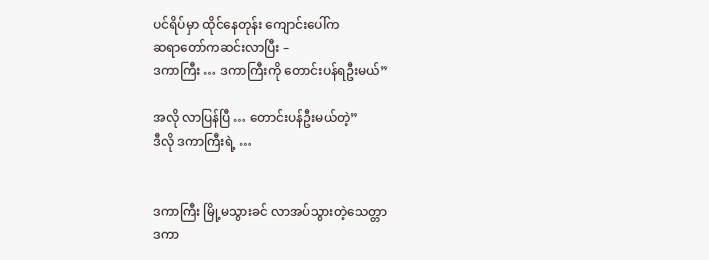ပင်ရိပ်မှာ ထိုင်နေတုန်း ကျောင်းပေါ်က
ဆရာတော်ကဆင်းလာပြီး –
ဒကာကြီး … ဒကာကြီးကို တောင်းပန်ရဦးမယ်”

အလို လာပြန်ပြီ … တောင်းပန်ဦးမယ်တဲ့”
ဒီလို ဒကာကြီးရဲ့ …


ဒကာကြီး မြို့မသွားခင် လာအပ်သွားတဲ့သေတ္တာ
ဒကာ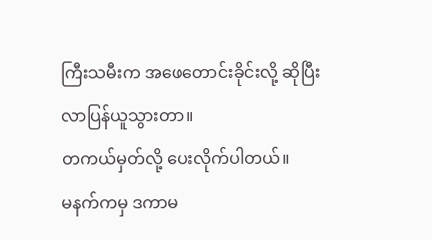ကြီးသမီးက အဖေတောင်းခိုင်းလို့ ဆိုပြီး
လာပြန်ယူသွားတာ။
တကယ်မှတ်လို့ ပေးလိုက်ပါတယ်။
မနက်ကမှ ဒကာမ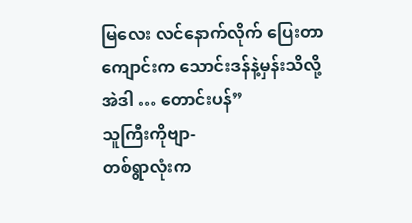မြလေး လင်နောက်လိုက် ပြေးတာ
ကျောင်းက သောင်းဒန်နဲ့မှန်းသိလို့
အဲဒါ … တောင်းပန်”
သူကြီးကိုဗျာ-
တစ်ရွာလုံးက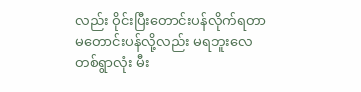လည်း ဝိုင်းပြီးတောင်းပန်လိုက်ရတာ
မတောင်းပန်လို့လည်း မရဘူးလေ
တစ်ရွာလုံး မီး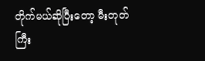တိုက်မယ်ဆိုပြီးတော့ မီးတုတ်ကြီး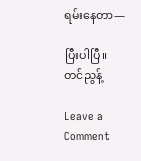ရမ်းနေတာ—

ပြီးပါပြီ။
တင်ညွန့်

Leave a Comment